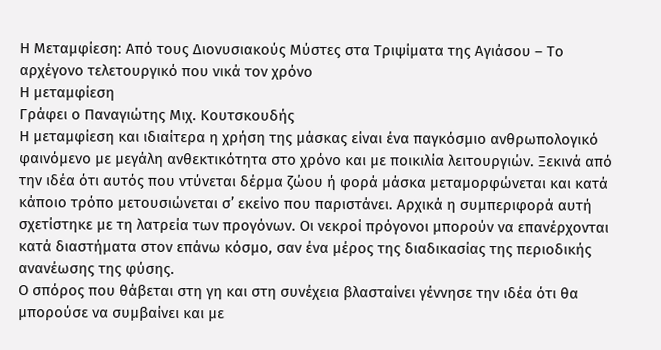Η Μεταμφίεση: Από τους Διονυσιακούς Μύστες στα Τριψίματα της Αγιάσου – Το αρχέγονο τελετουργικό που νικά τον χρόνο
Η μεταμφίεση
Γράφει ο Παναγιώτης Μιχ. Κουτσκουδής
Η μεταμφίεση και ιδιαίτερα η χρήση της μάσκας είναι ένα παγκόσμιο ανθρωπολογικό φαινόμενο με μεγάλη ανθεκτικότητα στο χρόνο και με ποικιλία λειτουργιών. Ξεκινά από την ιδέα ότι αυτός που ντύνεται δέρμα ζώου ή φορά μάσκα μεταμορφώνεται και κατά κάποιο τρόπο μετουσιώνεται σ’ εκείνο που παριστάνει. Αρχικά η συμπεριφορά αυτή σχετίστηκε με τη λατρεία των προγόνων. Οι νεκροί πρόγονοι μπορούν να επανέρχονται κατά διαστήματα στον επάνω κόσμο, σαν ένα μέρος της διαδικασίας της περιοδικής ανανέωσης της φύσης.
Ο σπόρος που θάβεται στη γη και στη συνέχεια βλασταίνει γέννησε την ιδέα ότι θα μπορούσε να συμβαίνει και με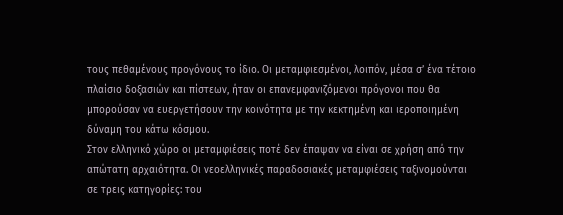τους πεθαμένους προγόνους το ίδιο. Οι μεταμφιεσμένοι, λοιπόν, μέσα σ’ ένα τέτοιο πλαίσιο δοξασιών και πίστεων, ήταν οι επανεμφανιζόμενοι πρόγονοι που θα μπορούσαν να ευεργετήσουν την κοινότητα με την κεκτημένη και ιεροποιημένη δύναμη του κάτω κόσμου.
Στον ελληνικό χώρο οι μεταμφιέσεις ποτέ δεν έπαψαν να είναι σε χρήση από την απώτατη αρχαιότητα. Οι νεοελληνικές παραδοσιακές μεταμφιέσεις ταξινομούνται σε τρεις κατηγορίες: του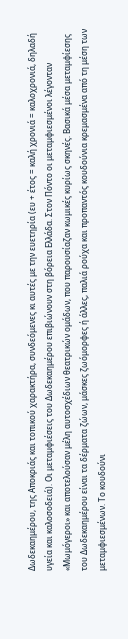Δωδεκαημέρου, της Αποκριάς και τοπικού χαρακτήρα, συνδεόμενες κι αυτές με την ευετηρία (ευ + έτος = καλή χρονιά = καλοχρονιά, δηλαδή υγεία και καλοσοδειά). Οι μεταμφιέσεις του Δωδεκαημέρου επιβιώνουν στη βόρεια Ελλάδα. Στον Πόντο οι μεταμφιεσμένοι λέγονταν «Μωμόγεροι» και αποτελούσαν μέλη αυτοσχέδιων θεατρικών ομάδων, που παρουσίαζαν κωμικές κυρίως σκηνές. Βασικά μέσα μεταμφίεσης του Δωδεκαημέρου είναι τα δέρματα ζώων, μάσκες ζωόμορφες ή άλλες, παλιά ρούχα και προπαντός κουδούνια κρεμασμένα από τη μέση των μεταμφιεσμένων. Το κουδούνι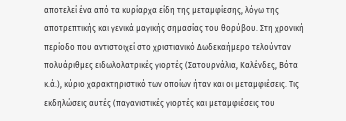αποτελεί ένα από τα κυρίαρχα είδη της μεταμφίεσης, λόγω της αποτρεπτικής και γενικά μαγικής σημασίας του θορύβου. Στη χρονική περίοδο που αντιστοιχεί στο χριστιανικό Δωδεκαήμερο τελούνταν πολυάριθμες ειδωλολατρικές γιορτές (Σατουρνάλια, Καλένδες, Βότα κ.ά.), κύριο χαρακτηριστικό των οποίων ήταν και οι μεταμφιέσεις. Τις εκδηλώσεις αυτές (παγανιστικές γιορτές και μεταμφιέσεις του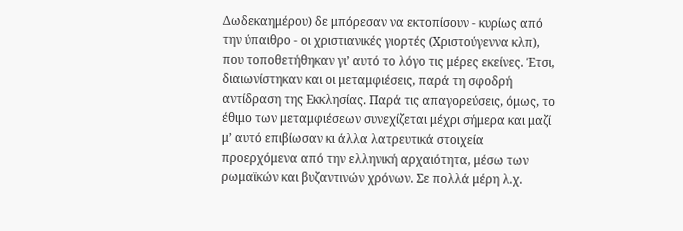Δωδεκαημέρου) δε μπόρεσαν να εκτοπίσουν - κυρίως από την ύπαιθρο - οι χριστιανικές γιορτές (Χριστούγεννα κλπ), που τοποθετήθηκαν γι’ αυτό το λόγο τις μέρες εκείνες. Έτσι, διαιωνίστηκαν και οι μεταμφιέσεις, παρά τη σφοδρή αντίδραση της Εκκλησίας. Παρά τις απαγορεύσεις, όμως, το έθιμο των μεταμφιέσεων συνεχίζεται μέχρι σήμερα και μαζί μ’ αυτό επιβίωσαν κι άλλα λατρευτικά στοιχεία προερχόμενα από την ελληνική αρχαιότητα, μέσω των ρωμαϊκών και βυζαντινών χρόνων. Σε πολλά μέρη λ.χ.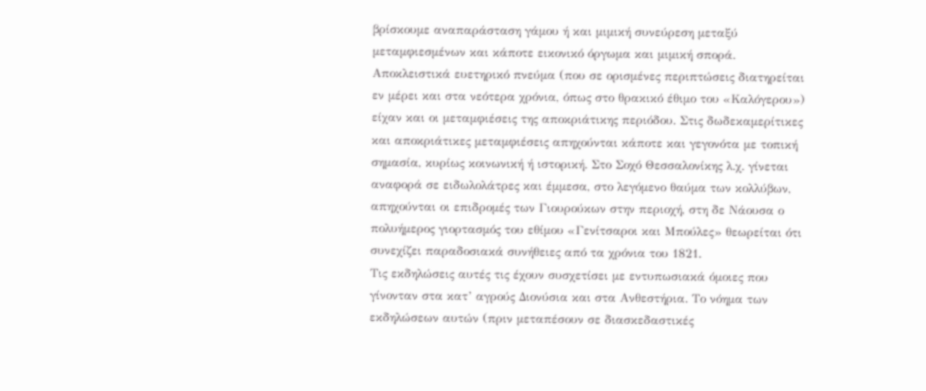βρίσκουμε αναπαράσταση γάμου ή και μιμική συνεύρεση μεταξύ μεταμφιεσμένων και κάποτε εικονικό όργωμα και μιμική σπορά. Αποκλειστικά ευετηρικό πνεύμα (που σε ορισμένες περιπτώσεις διατηρείται εν μέρει και στα νεότερα χρόνια, όπως στο θρακικό έθιμο του «Καλόγερου») είχαν και οι μεταμφιέσεις της αποκριάτικης περιόδου. Στις δωδεκαμερίτικες και αποκριάτικες μεταμφιέσεις απηχούνται κάποτε και γεγονότα με τοπική σημασία, κυρίως κοινωνική ή ιστορική. Στο Σοχό Θεσσαλονίκης λ.χ. γίνεται αναφορά σε ειδωλολάτρες και έμμεσα, στο λεγόμενο θαύμα των κολλύβων, απηχούνται οι επιδρομές των Γιουρούκων στην περιοχή, στη δε Νάουσα ο πολυήμερος γιορτασμός του εθίμου «Γενίτσαροι και Μπούλες» θεωρείται ότι συνεχίζει παραδοσιακά συνήθειες από τα χρόνια του 1821.
Τις εκδηλώσεις αυτές τις έχουν συσχετίσει με εντυπωσιακά όμοιες που γίνονταν στα κατ’ αγρούς Διονύσια και στα Ανθεστήρια. Το νόημα των εκδηλώσεων αυτών (πριν μεταπέσουν σε διασκεδαστικές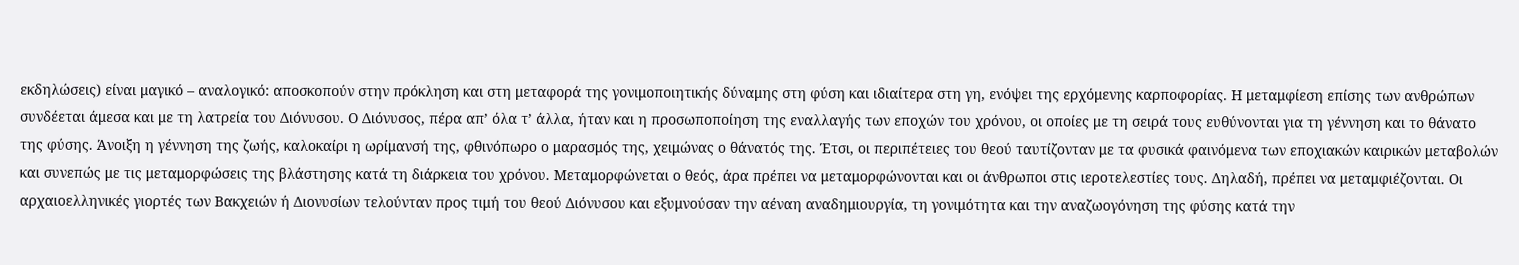εκδηλώσεις) είναι μαγικό – αναλογικό: αποσκοπούν στην πρόκληση και στη μεταφορά της γονιμοποιητικής δύναμης στη φύση και ιδιαίτερα στη γη, ενόψει της ερχόμενης καρποφορίας. Η μεταμφίεση επίσης των ανθρώπων συνδέεται άμεσα και με τη λατρεία του Διόνυσου. Ο Διόνυσος, πέρα απ’ όλα τ’ άλλα, ήταν και η προσωποποίηση της εναλλαγής των εποχών του χρόνου, οι οποίες με τη σειρά τους ευθύνονται για τη γέννηση και το θάνατο της φύσης. Άνοιξη η γέννηση της ζωής, καλοκαίρι η ωρίμανσή της, φθινόπωρο ο μαρασμός της, χειμώνας ο θάνατός της. Έτσι, οι περιπέτειες του θεού ταυτίζονταν με τα φυσικά φαινόμενα των εποχιακών καιρικών μεταβολών και συνεπώς με τις μεταμορφώσεις της βλάστησης κατά τη διάρκεια του χρόνου. Μεταμορφώνεται ο θεός, άρα πρέπει να μεταμορφώνονται και οι άνθρωποι στις ιεροτελεστίες τους. Δηλαδή, πρέπει να μεταμφιέζονται. Οι αρχαιοελληνικές γιορτές των Βακχειών ή Διονυσίων τελούνταν προς τιμή του θεού Διόνυσου και εξυμνούσαν την αέναη αναδημιουργία, τη γονιμότητα και την αναζωογόνηση της φύσης κατά την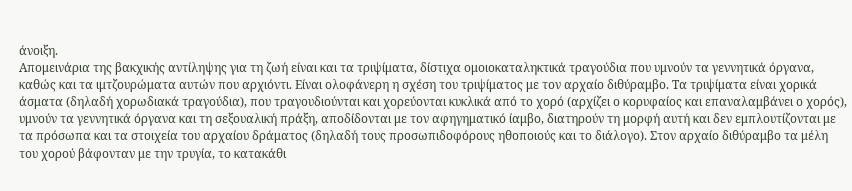άνοιξη.
Απομεινάρια της βακχικής αντίληψης για τη ζωή είναι και τα τριψίματα, δίστιχα ομοιοκαταληκτικά τραγούδια που υμνούν τα γεννητικά όργανα, καθώς και τα ιμτζουρώματα αυτών που αρχιόντι. Είναι ολοφάνερη η σχέση του τριψίματος με τον αρχαίο διθύραμβο. Τα τριψίματα είναι χορικά άσματα (δηλαδή χορωδιακά τραγούδια), που τραγουδιούνται και χορεύονται κυκλικά από το χορό (αρχίζει ο κορυφαίος και επαναλαμβάνει ο χορός), υμνούν τα γεννητικά όργανα και τη σεξουαλική πράξη, αποδίδονται με τον αφηγηματικό ίαμβο, διατηρούν τη μορφή αυτή και δεν εμπλουτίζονται με τα πρόσωπα και τα στοιχεία του αρχαίου δράματος (δηλαδή τους προσωπιδοφόρους ηθοποιούς και το διάλογο). Στον αρχαίο διθύραμβο τα μέλη του χορού βάφονταν με την τρυγία, το κατακάθι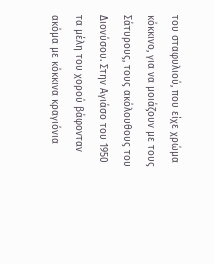του σταφυλιού, που είχε χρώμα κόκκινο, για να μοιάζουν με τους Σάτυρους, τους ακόλουθους του Διονύσου. Στην Αγιάσο του 1950 τα μέλη του χορού βάφονταν ακόμα με κόκκινα κραγιόνια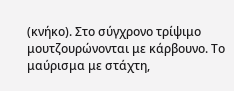(κνήκο). Στο σύγχρονο τρίψιμο μουτζουρώνονται με κάρβουνο. Το μαύρισμα με στάχτη,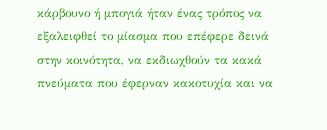κάρβουνο ή μπογιά ήταν ένας τρόπος να εξαλειφθεί το μίασμα που επέφερε δεινά στην κοινότητα, να εκδιωχθούν τα κακά πνεύματα που έφερναν κακοτυχία και να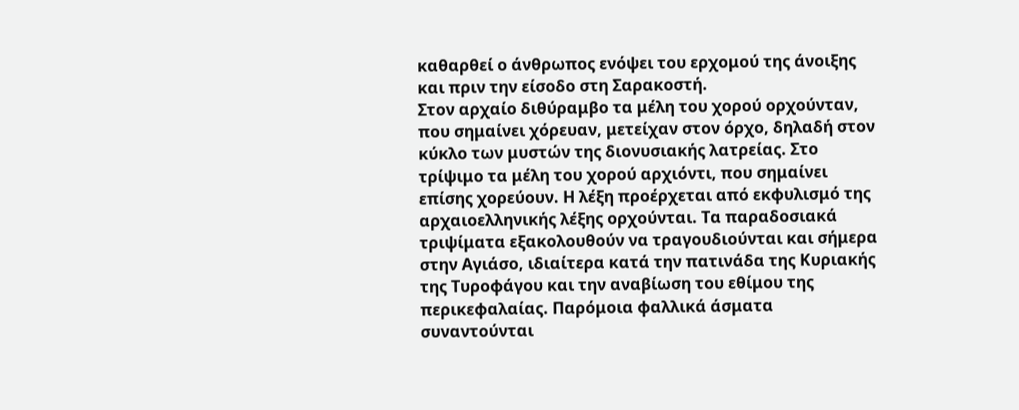καθαρθεί ο άνθρωπος ενόψει του ερχομού της άνοιξης και πριν την είσοδο στη Σαρακοστή.
Στον αρχαίο διθύραμβο τα μέλη του χορού ορχούνταν, που σημαίνει χόρευαν, μετείχαν στον όρχο, δηλαδή στον κύκλο των μυστών της διονυσιακής λατρείας. Στο τρίψιμο τα μέλη του χορού αρχιόντι, που σημαίνει επίσης χορεύουν. Η λέξη προέρχεται από εκφυλισμό της αρχαιοελληνικής λέξης ορχούνται. Τα παραδοσιακά τριψίματα εξακολουθούν να τραγουδιούνται και σήμερα στην Αγιάσο, ιδιαίτερα κατά την πατινάδα της Κυριακής της Τυροφάγου και την αναβίωση του εθίμου της περικεφαλαίας. Παρόμοια φαλλικά άσματα συναντούνται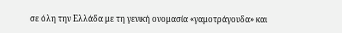σε όλη την Ελλάδα με τη γενική ονομασία «γαμοτράγουδα» και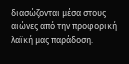διασώζονται μέσα στους αιώνες από την προφορική λαϊκή μας παράδοση.